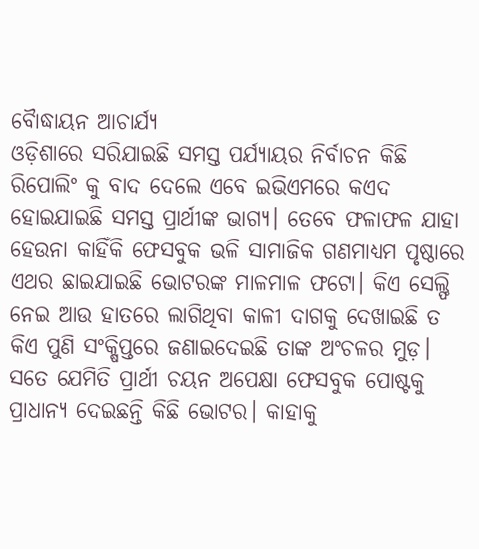ବୋୖଦ୍ଧାୟନ ଆଚାର୍ଯ୍ୟ
ଓଡ଼ିଶାରେ ସରିଯାଇଛି ସମସ୍ତ ପର୍ଯ୍ୟାୟର ନିର୍ବାଚନ କିଛି ରିପୋଲିଂ କୁ ବାଦ ଦେଲେ ଏବେ ଇଭିଏମରେ କଏଦ ହୋଇଯାଇଛି ସମସ୍ତ ପ୍ରାର୍ଥୀଙ୍କ ଭାଗ୍ୟ। ତେବେ ଫଳାଫଳ ଯାହା ହେଉନା କାହିଁକି ଫେସବୁକ ଭଳି ସାମାଜିକ ଗଣମାଧ୍ୟମ ପୃଷ୍ଠାରେ ଏଥର ଛାଇଯାଇଛି ଭୋଟରଙ୍କ ମାଳମାଳ ଫଟୋ। କିଏ ସେଲ୍ଫି ନେଇ ଆଉ ହାତରେ ଲାଗିଥିବା କାଳୀ ଦାଗକୁ ଦେଖାଇଛି ତ କିଏ ପୁଣି ସଂକ୍ଷିପ୍ତରେ ଜଣାଇଦେଇଛି ତାଙ୍କ ଅଂଚଳର ମୁଡ଼। ସତେ ଯେମିତି ପ୍ରାର୍ଥୀ ଚୟନ ଅପେକ୍ଷା ଫେସବୁକ ପୋଷ୍ଟକୁ ପ୍ରାଧାନ୍ୟ ଦେଇଛନ୍ତି କିଛି ଭୋଟର। କାହାକୁ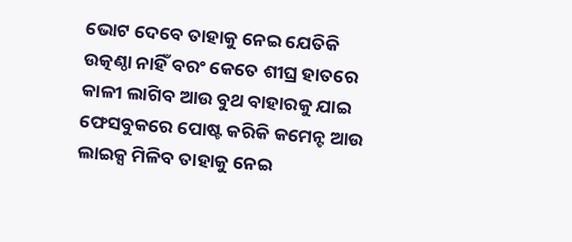ଭୋଟ ଦେବେ ତାହାକୁ ନେଇ ଯେତିକି ଉତ୍କଣ୍ଠା ନାହିଁ ବରଂ କେତେ ଶୀଘ୍ର ହାତରେ କାଳୀ ଲାଗିବ ଆଉ ବୁଥ ବାହାରକୁ ଯାଇ ଫେସବୁକରେ ପୋଷ୍ଟ କରିକି କମେନ୍ଟ ଆଉ ଲାଇକ୍ସ ମିଳିବ ତାହାକୁ ନେଇ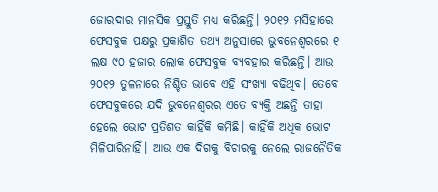ଜୋରଦାର ମାନସିକ ପ୍ରସ୍ତୁତି ମଧ୍ୟ କରିଛନ୍ତି। ୨୦୧୨ ମସିହାରେ ଫେସବୁକ ପକ୍ଷରୁ ପ୍ରକାଶିତ ତଥ୍ୟ ଅନୁସାରେ ଭୁବନେଶ୍ୱରରେ ୧ ଲକ୍ଷ ୯୦ ହଜାର ଲୋକ ଫେସବୁକ ବ୍ୟବହାର କରିଛନ୍ତି। ଆଉ ୨୦୧୨ ତୁଳନାରେ ନିଶ୍ଚିତ ଭାବେ ଏହି ସଂଖ୍ୟା ବଢିଥିବ। ତେବେ ଫେସବୁକରେ ଯଦି ଭୁବନେଶ୍ୱରର ଏତେ ବ୍ୟକ୍ତି ଅଛନ୍ତି ତାହା ହେଲେ ଭୋଟ ପ୍ରତିଶତ କାହିଁକି କମିଛି। କାହିଁକି ଅଧିକ ଭୋଟ ମିଳିପାରିନାହିଁ। ଆଉ ଏକ ଦିଗକୁ ବିଚାରକୁ ନେଲେ ରାଜନୈତିକ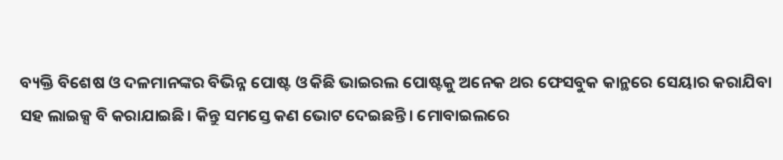ବ୍ୟକ୍ତି ବିଶେଷ ଓ ଦଳମାନଙ୍କର ବିଭିନ୍ନ ପୋଷ୍ଟ ଓ କିଛି ଭାଇରଲ ପୋଷ୍ଟକୁ ଅନେକ ଥର ଫେସବୁକ କାନ୍ଥରେ ସେୟାର କରାଯିବା ସହ ଲାଇକ୍ସ ବି କରାଯାଇଛି। କିନ୍ତୁ ସମସ୍ତେ କଣ ଭୋଟ ଦେଇଛନ୍ତି। ମୋବାଇଲରେ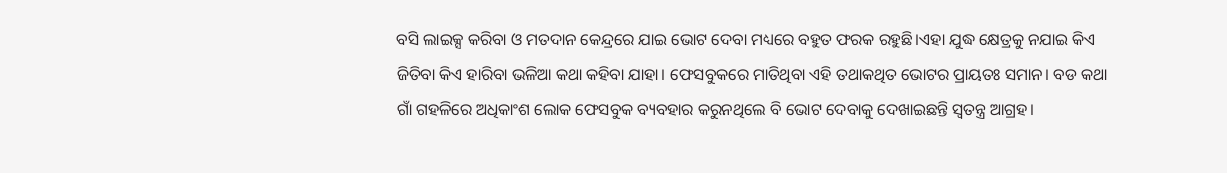ବସି ଲାଇକ୍ସ କରିବା ଓ ମତଦାନ କେନ୍ଦ୍ରରେ ଯାଇ ଭୋଟ ଦେବା ମଧ୍ୟରେ ବହୁତ ଫରକ ରହୁଛି।ଏହା ଯୁଦ୍ଧ କ୍ଷେତ୍ରକୁ ନଯାଇ କିଏ ଜିତିବା କିଏ ହାରିବା ଭଳିଆ କଥା କହିବା ଯାହା। ଫେସବୁକରେ ମାତିଥିବା ଏହି ତଥାକଥିତ ଭୋଟର ପ୍ରାୟତଃ ସମାନ। ବଡ କଥା ଗାଁ ଗହଳିରେ ଅଧିକାଂଶ ଲୋକ ଫେସବୁକ ବ୍ୟବହାର କରୁନଥିଲେ ବି ଭୋଟ ଦେବାକୁ ଦେଖାଇଛନ୍ତି ସ୍ୱତନ୍ତ୍ର ଆଗ୍ରହ।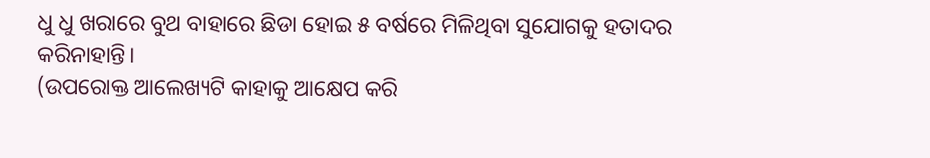ଧୁ ଧୁ ଖରାରେ ବୁଥ ବାହାରେ ଛିଡା ହୋଇ ୫ ବର୍ଷରେ ମିଳିଥିବା ସୁଯୋଗକୁ ହତାଦର କରିନାହାନ୍ତି।
(ଉପରୋକ୍ତ ଆଲେଖ୍ୟଟି କାହାକୁ ଆକ୍ଷେପ କରି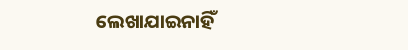ଲେଖାଯାଇନାହିଁ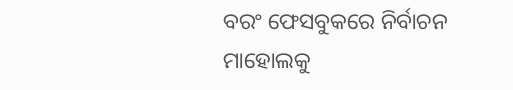ବରଂ ଫେସବୁକରେ ନିର୍ବାଚନ ମାହୋଲକୁ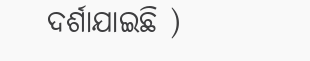ଦର୍ଶାଯାଇଛି )